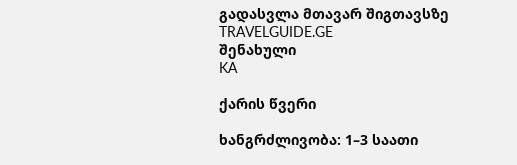გადასვლა მთავარ შიგთავსზე
TRAVELGUIDE.GE
შენახული
KA

ქარის წვერი

ხანგრძლივობა: 1–3 საათი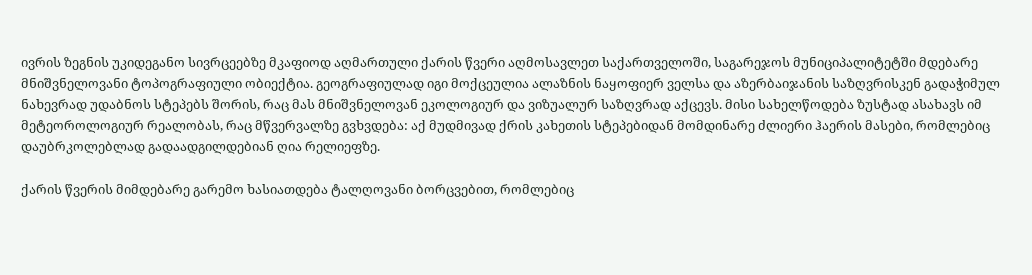ივრის ზეგნის უკიდეგანო სივრცეებზე მკაფიოდ აღმართული ქარის წვერი აღმოსავლეთ საქართველოში, საგარეჯოს მუნიციპალიტეტში მდებარე მნიშვნელოვანი ტოპოგრაფიული ობიექტია. გეოგრაფიულად იგი მოქცეულია ალაზნის ნაყოფიერ ველსა და აზერბაიჯანის საზღვრისკენ გადაჭიმულ ნახევრად უდაბნოს სტეპებს შორის, რაც მას მნიშვნელოვან ეკოლოგიურ და ვიზუალურ საზღვრად აქცევს. მისი სახელწოდება ზუსტად ასახავს იმ მეტეოროლოგიურ რეალობას, რაც მწვერვალზე გვხვდება: აქ მუდმივად ქრის კახეთის სტეპებიდან მომდინარე ძლიერი ჰაერის მასები, რომლებიც დაუბრკოლებლად გადაადგილდებიან ღია რელიეფზე.

ქარის წვერის მიმდებარე გარემო ხასიათდება ტალღოვანი ბორცვებით, რომლებიც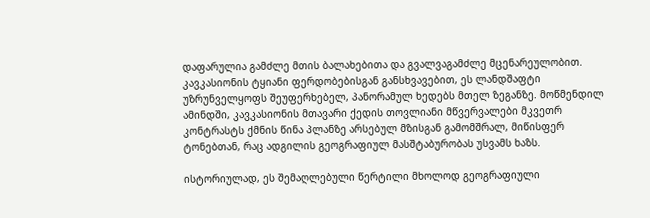დაფარულია გამძლე მთის ბალახებითა და გვალვაგამძლე მცენარეულობით. კავკასიონის ტყიანი ფერდობებისგან განსხვავებით, ეს ლანდშაფტი უზრუნველყოფს შეუფერხებელ, პანორამულ ხედებს მთელ ზეგანზე. მოწმენდილ ამინდში, კავკასიონის მთავარი ქედის თოვლიანი მწვერვალები მკვეთრ კონტრასტს ქმნის წინა პლანზე არსებულ მზისგან გამომშრალ, მიწისფერ ტონებთან, რაც ადგილის გეოგრაფიულ მასშტაბურობას უსვამს ხაზს.

ისტორიულად, ეს შემაღლებული წერტილი მხოლოდ გეოგრაფიული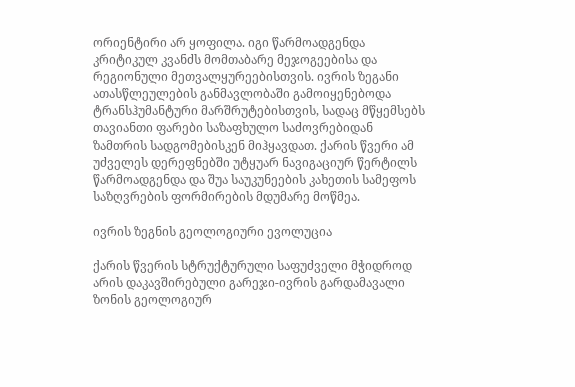ორიენტირი არ ყოფილა. იგი წარმოადგენდა კრიტიკულ კვანძს მომთაბარე მეჯოგეებისა და რეგიონული მეთვალყურეებისთვის. ივრის ზეგანი ათასწლეულების განმავლობაში გამოიყენებოდა ტრანსჰუმანტური მარშრუტებისთვის, სადაც მწყემსებს თავიანთი ფარები საზაფხულო საძოვრებიდან ზამთრის სადგომებისკენ მიჰყავდათ. ქარის წვერი ამ უძველეს დერეფნებში უტყუარ ნავიგაციურ წერტილს წარმოადგენდა და შუა საუკუნეების კახეთის სამეფოს საზღვრების ფორმირების მდუმარე მოწმეა.

ივრის ზეგნის გეოლოგიური ევოლუცია

ქარის წვერის სტრუქტურული საფუძველი მჭიდროდ არის დაკავშირებული გარეჯი-ივრის გარდამავალი ზონის გეოლოგიურ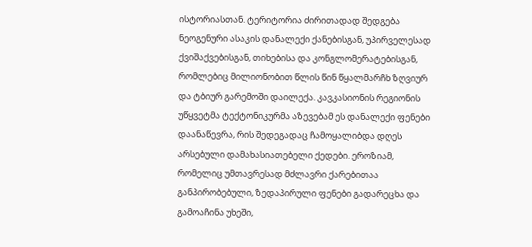ისტორიასთან. ტერიტორია ძირითადად შედგება ნეოგენური ასაკის დანალექი ქანებისგან, უპირველესად ქვიშაქვებისგან, თიხებისა და კონგლომერატებისგან, რომლებიც მილიონობით წლის წინ წყალმარჩხ ზღვიურ და ტბიურ გარემოში დაილექა. კავკასიონის რეგიონის უწყვეტმა ტექტონიკურმა აზევებამ ეს დანალექი ფენები დაანაწევრა, რის შედეგადაც ჩამოყალიბდა დღეს არსებული დამახასიათებელი ქედები. ეროზიამ, რომელიც უმთავრესად მძლავრი ქარებითაა განპირობებული, ზედაპირული ფენები გადარეცხა და გამოაჩინა უხეში,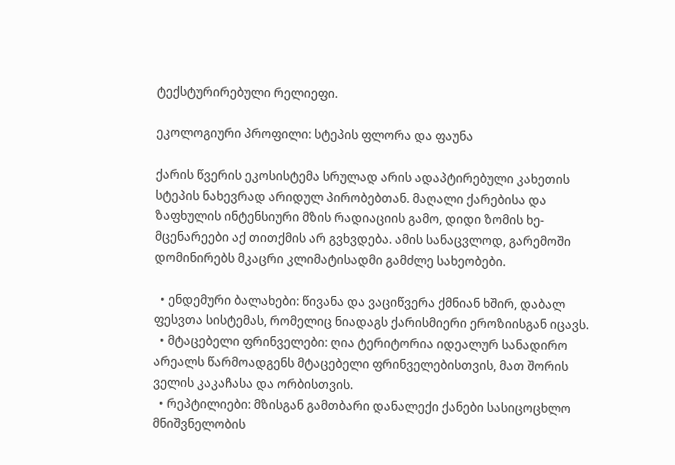ტექსტურირებული რელიეფი.

ეკოლოგიური პროფილი: სტეპის ფლორა და ფაუნა

ქარის წვერის ეკოსისტემა სრულად არის ადაპტირებული კახეთის სტეპის ნახევრად არიდულ პირობებთან. მაღალი ქარებისა და ზაფხულის ინტენსიური მზის რადიაციის გამო, დიდი ზომის ხე-მცენარეები აქ თითქმის არ გვხვდება. ამის სანაცვლოდ, გარემოში დომინირებს მკაცრი კლიმატისადმი გამძლე სახეობები.

  • ენდემური ბალახები: წივანა და ვაციწვერა ქმნიან ხშირ, დაბალ ფესვთა სისტემას, რომელიც ნიადაგს ქარისმიერი ეროზიისგან იცავს.
  • მტაცებელი ფრინველები: ღია ტერიტორია იდეალურ სანადირო არეალს წარმოადგენს მტაცებელი ფრინველებისთვის, მათ შორის ველის კაკაჩასა და ორბისთვის.
  • რეპტილიები: მზისგან გამთბარი დანალექი ქანები სასიცოცხლო მნიშვნელობის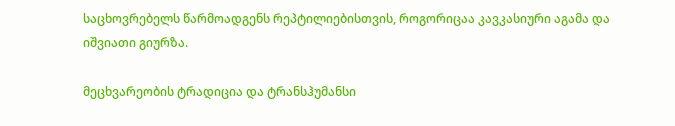საცხოვრებელს წარმოადგენს რეპტილიებისთვის, როგორიცაა კავკასიური აგამა და იშვიათი გიურზა.

მეცხვარეობის ტრადიცია და ტრანსჰუმანსი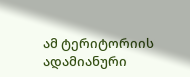ამ ტერიტორიის ადამიანური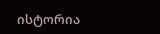ისტორია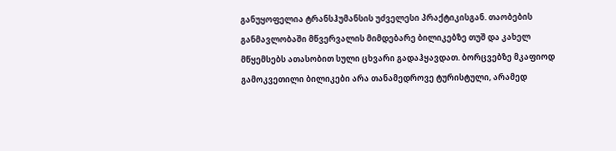განუყოფელია ტრანსჰუმანსის უძველესი პრაქტიკისგან. თაობების განმავლობაში მწვერვალის მიმდებარე ბილიკებზე თუშ და კახელ მწყემსებს ათასობით სული ცხვარი გადაჰყავდათ. ბორცვებზე მკაფიოდ გამოკვეთილი ბილიკები არა თანამედროვე ტურისტული, არამედ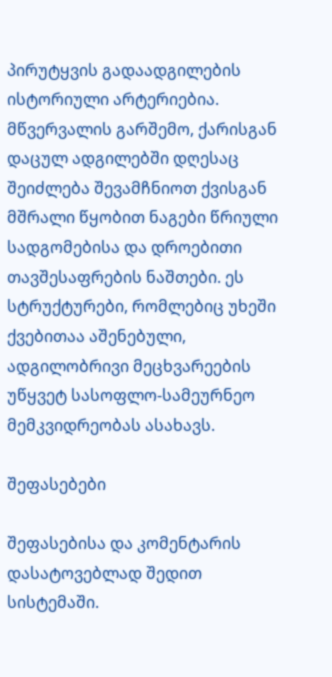პირუტყვის გადაადგილების ისტორიული არტერიებია. მწვერვალის გარშემო, ქარისგან დაცულ ადგილებში დღესაც შეიძლება შევამჩნიოთ ქვისგან მშრალი წყობით ნაგები წრიული სადგომებისა და დროებითი თავშესაფრების ნაშთები. ეს სტრუქტურები, რომლებიც უხეში ქვებითაა აშენებული, ადგილობრივი მეცხვარეების უწყვეტ სასოფლო-სამეურნეო მემკვიდრეობას ასახავს.

შეფასებები

შეფასებისა და კომენტარის დასატოვებლად შედით სისტემაში.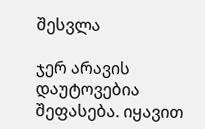შესვლა

ჯერ არავის დაუტოვებია შეფასება. იყავით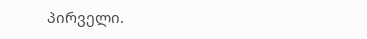პირველი.